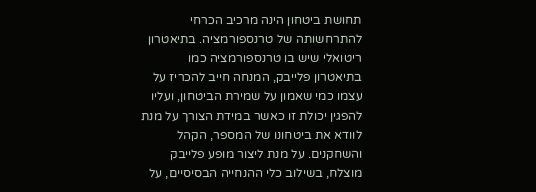תחושת ביטחון הינה מרכיב הכרחי להתרחשותה של טרנספורמציה. בתיאטרון ריטואלי שיש בו טרנספורמציה כמו בתיאטרון פלייבק, המנחה חייב להכריז על עצמו כמי שאמון על שמירת הביטחון, ועליו להפגין יכולת זו כאשר במידת הצורך על מנת לוודא את ביטחונו של המספר, הקהל והשחקנים. על מנת ליצור מופע פלייבק מוצלח, בשילוב כלי ההנחייה הבסיסיים, על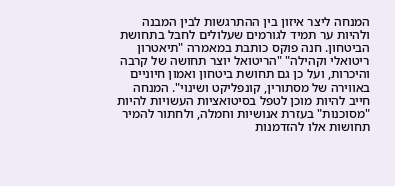המנחה ליצר איזון בין ההתרגשות לבין המבנה ולהיות ער תמיד לגורמים שעלולים לחבל בתחושת הביטחון. חנה פוקס כותבת במאמרה "תיאטרון ריטואלי וקהילה" "הריטואל יוצר תחושה של קרבה והיכרות, ועל כן גם תחושת ביטחון ואמון חיוניים באווירה של מסתורין, קונפליקט ושינוי". המנחה חייב להיות מוכן לטפל בסיטואציות העשויות להיות "מסוכנות" בעזרת אנושיות וחמלה, ולחתור להמיר תחושות אלו להזדמנות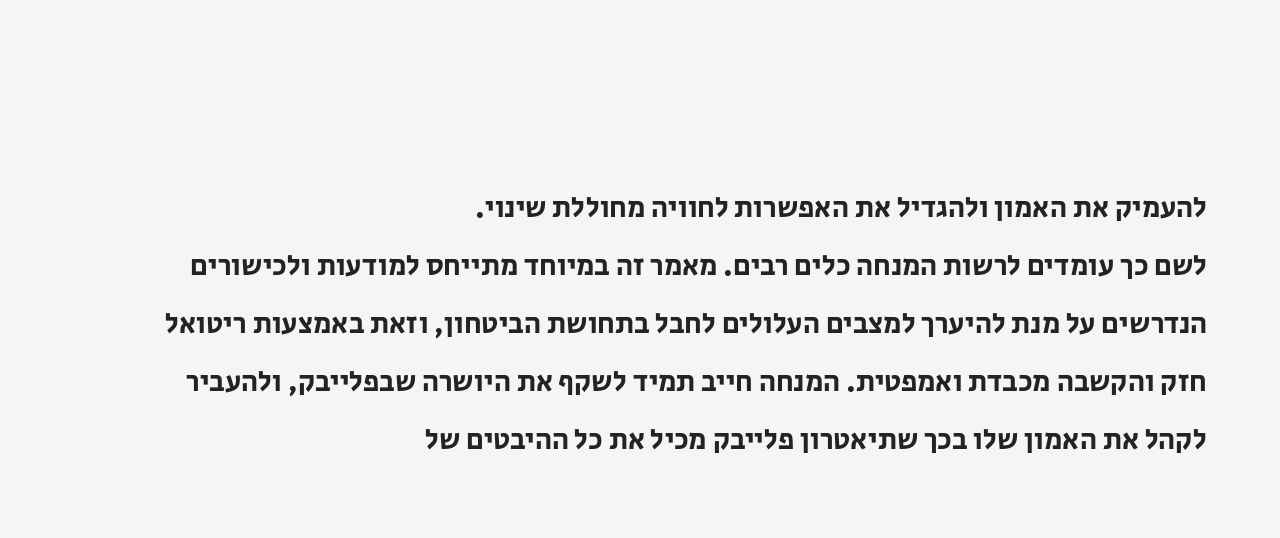להעמיק את האמון ולהגדיל את האפשרות לחוויה מחוללת שינוי.
לשם כך עומדים לרשות המנחה כלים רבים. מאמר זה במיוחד מתייחס למודעות ולכישורים הנדרשים על מנת להיערך למצבים העלולים לחבל בתחושת הביטחון, וזאת באמצעות ריטואל חזק והקשבה מכבדת ואמפטית. המנחה חייב תמיד לשקף את היושרה שבפלייבק, ולהעביר לקהל את האמון שלו בכך שתיאטרון פלייבק מכיל את כל ההיבטים של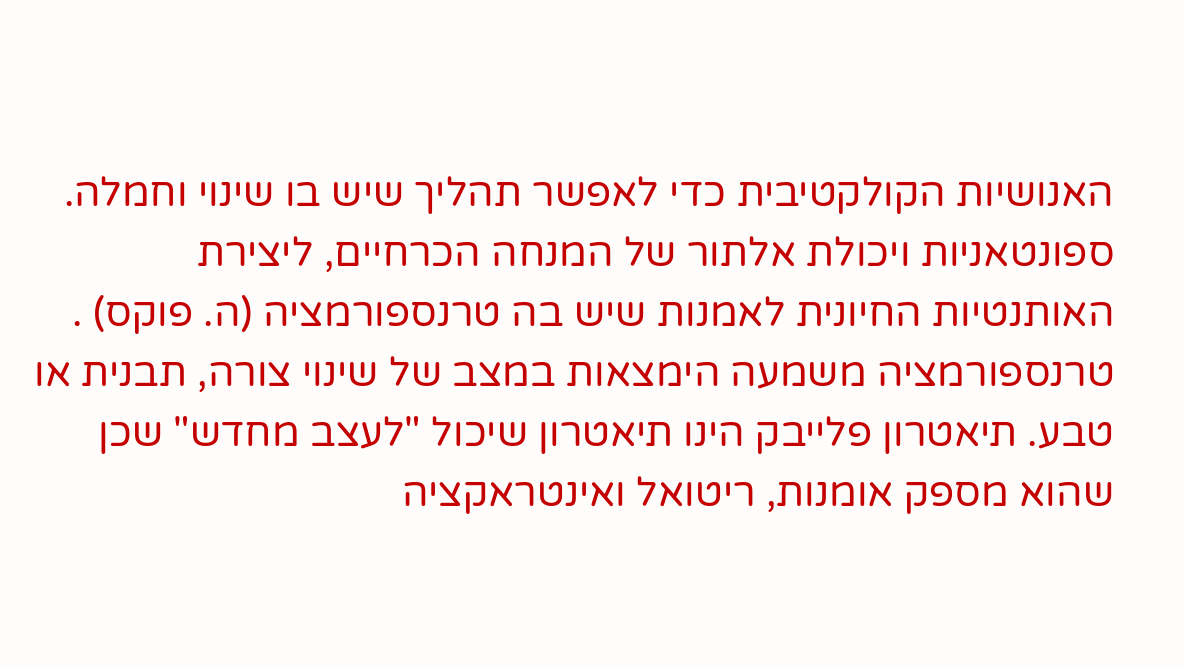האנושיות הקולקטיבית כדי לאפשר תהליך שיש בו שינוי וחמלה. ספונטאניות ויכולת אלתור של המנחה הכרחיים, ליצירת האותנטיות החיונית לאמנות שיש בה טרנספורמציה (ה. פוקס) .
טרנספורמציה משמעה הימצאות במצב של שינוי צורה, תבנית או טבע. תיאטרון פלייבק הינו תיאטרון שיכול "לעצב מחדש" שכן שהוא מספק אומנות, ריטואל ואינטראקציה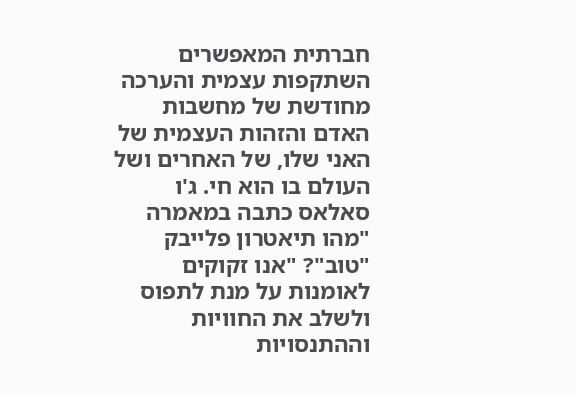חברתית המאפשרים השתקפות עצמית והערכה מחודשת של מחשבות האדם והזהות העצמית של האני שלו, של האחרים ושל העולם בו הוא חי. ג'ו סאלאס כתבה במאמרה "מהו תיאטרון פלייבק "טוב"? "אנו זקוקים לאומנות על מנת לתפוס ולשלב את החוויות וההתנסויות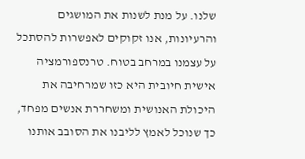שלנו. על מנת לשנות את המושגים והרעיונות, אנו זקוקים לאפשרות להסתכל על עצמנו במרחב בטוח. טרנספורמציה אישית חיובית היא כזו שמרחיבה את היכולת האנושית ומשחררת אנשים מפחד, כך שנוכל לאמץ לליבנו את הסובב אותנו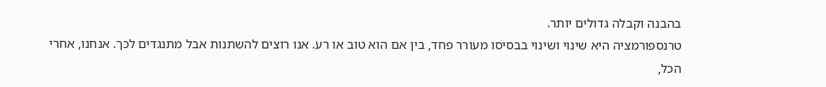בהבנה וקבלה גדולים יותר.
טרנספורמציה היא שינוי ושינוי בבסיסו מעורר פחד, בין אם הוא טוב או רע. אנו רוצים להשתנות אבל מתנגדים לכך. אנחנו, אחרי הכל,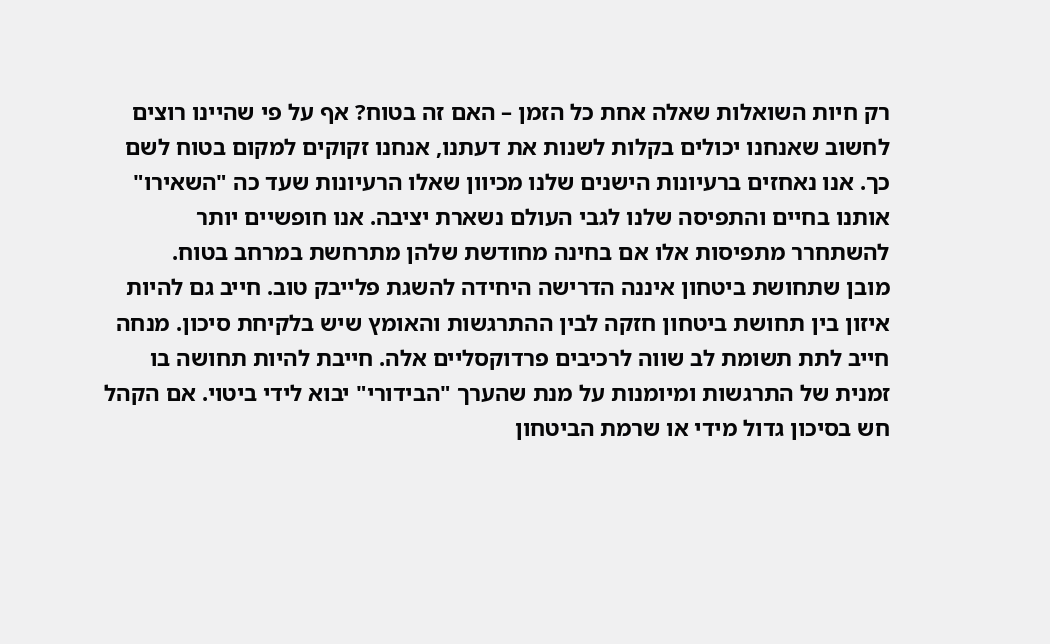רק חיות השואלות שאלה אחת כל הזמן – האם זה בטוח? אף על פי שהיינו רוצים לחשוב שאנחנו יכולים בקלות לשנות את דעתנו, אנחנו זקוקים למקום בטוח לשם כך. אנו נאחזים ברעיונות הישנים שלנו מכיוון שאלו הרעיונות שעד כה "השאירו" אותנו בחיים והתפיסה שלנו לגבי העולם נשארת יציבה. אנו חופשיים יותר להשתחרר מתפיסות אלו אם בחינה מחודשת שלהן מתרחשת במרחב בטוח.
מובן שתחושת ביטחון איננה הדרישה היחידה להשגת פלייבק טוב. חייב גם להיות איזון בין תחושת ביטחון חזקה לבין ההתרגשות והאומץ שיש בלקיחת סיכון. מנחה חייב לתת תשומת לב שווה לרכיבים פרדוקסליים אלה. חייבת להיות תחושה בו זמנית של התרגשות ומיומנות על מנת שהערך "הבידורי" יבוא לידי ביטוי. אם הקהל חש בסיכון גדול מידי או שרמת הביטחון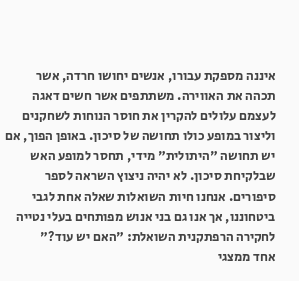איננה מספקת עבורו, אנשים יחושו חרדה, אשר תכהה את האווירה. משתתפים אשר חשים דאגה לעצמם עלולים להקרין את חוסר הנוחות לשחקנים וליצור במופע כולו תחושה של סיכון. באופן הפוך, אם יש תחושה "היתולית" מידי, תחסר למופע האש שבלקיחת סיכון. לא יהיה ניצוץ השראה לספר סיפורים. אנחנו חיות השואלות שאלה אחת לגבי ביטחוננו, אך אנו גם בני אנוש מפותחים בעלי נטייה לחקירה הרפתקנית השואלת: "האם יש עוד?"
אחד ממצגי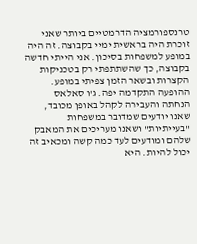טרנספורמציה הדרמטיים ביותר שאני זוכרת היה בראשית ימיי בקבוצה. זה היה במופע למשפחות בסיכון. אני הייתי חדשה בקבוצה, כך שהשתתפתי רק בטכניקות הקצרות ובשאר הזמן צפיתי במופע. ההופעה התקדמה יפה. ג'ו סאלאס הנחתה והעבירה לקהל באופן מכובד, שאנו יודעים שמדובר במשפחות "בעייתיות" ושאנו מעריכים את המאבק שלהם ומודעים לעד כמה קשה ומכאיב זה יכול להיות. היא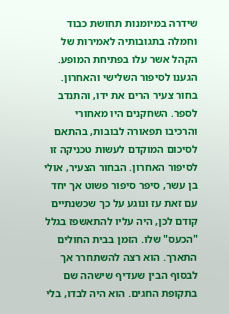שידרה במיומנות תחושת כבוד וחמלה בתגובותיה לאמירות של הקהל אשר עלו בפתיחת המופע.
הגענו לסיפור השלישי והאחרון. בחור צעיר הרים את ידו, והתנדב לספר. השחקנים היו מאחורי והרכיבו תפאורה לבובות, בהתאם לסיכום המוקדם לעשות טכניקה זו לסיפור האחרון. הבחור הצעיר, אולי בן עשר, סיפר סיפור פשוט אך יחד עם זאת עז ונוגע על כך שכשנתיים קודם לכן, היה עליו להתאשפז בגלל "הכעס" שלו. הזמן בבית החולים התארך. הוא רצה להשתחרר אך לבסוף הבין שעדיף שישהה שם בתקופת החגים. הוא היה לבדו, בלי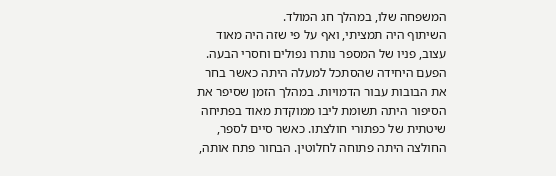המשפחה שלו, במהלך חג המולד.
השיתוף היה תמציתי, ואף על פי שזה היה מאוד עצוב, פניו של המספר נותרו נפולים וחסרי הבעה. הפעם היחידה שהסתכל למעלה היתה כאשר בחר את הבובות עבור הדמויות. במהלך הזמן שסיפר את הסיפור היתה תשומת ליבו ממוקדת מאוד בפתיחה שיטתית של כפתורי חולצתו. כאשר סיים לספר, החולצה היתה פתוחה לחלוטין. הבחור פתח אותה,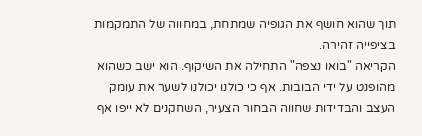תוך שהוא חושף את הגופיה שמתחת, במחווה של התמקמות בציפייה זהירה.
הקריאה "בואו נצפה" התחילה את השיקוף. הוא ישב כשהוא מהופנט על ידי הבובות. אף כי כולנו יכולנו לשער את עומק העצב והבדידות שחווה הבחור הצעיר, השחקנים לא ייפו אף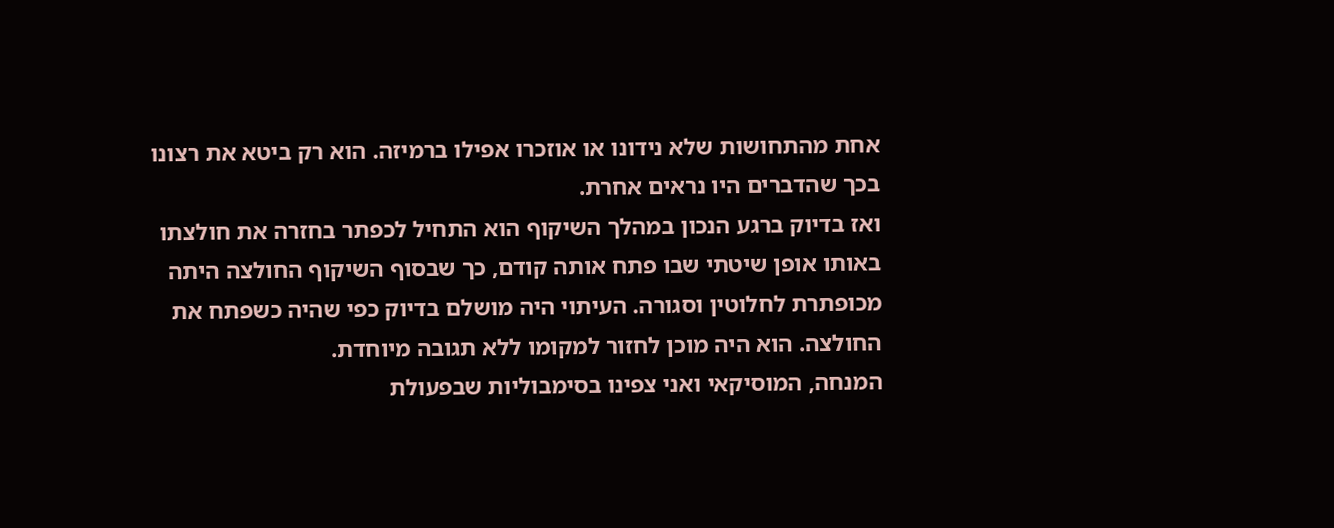אחת מהתחושות שלא נידונו או אוזכרו אפילו ברמיזה. הוא רק ביטא את רצונו בכך שהדברים היו נראים אחרת.
ואז בדיוק ברגע הנכון במהלך השיקוף הוא התחיל לכפתר בחזרה את חולצתו באותו אופן שיטתי שבו פתח אותה קודם, כך שבסוף השיקוף החולצה היתה מכופתרת לחלוטין וסגורה. העיתוי היה מושלם בדיוק כפי שהיה כשפתח את החולצה. הוא היה מוכן לחזור למקומו ללא תגובה מיוחדת.
המנחה, המוסיקאי ואני צפינו בסימבוליות שבפעולת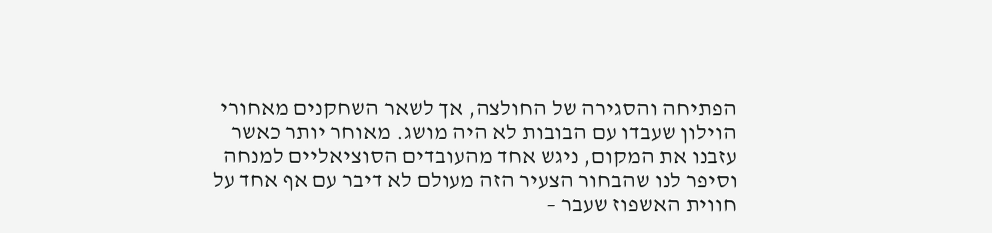הפתיחה והסגירה של החולצה, אך לשאר השחקנים מאחורי הוילון שעבדו עם הבובות לא היה מושג. מאוחר יותר כאשר עזבנו את המקום, ניגש אחד מהעובדים הסוציאליים למנחה וסיפר לנו שהבחור הצעיר הזה מעולם לא דיבר עם אף אחד על חווית האשפוז שעבר –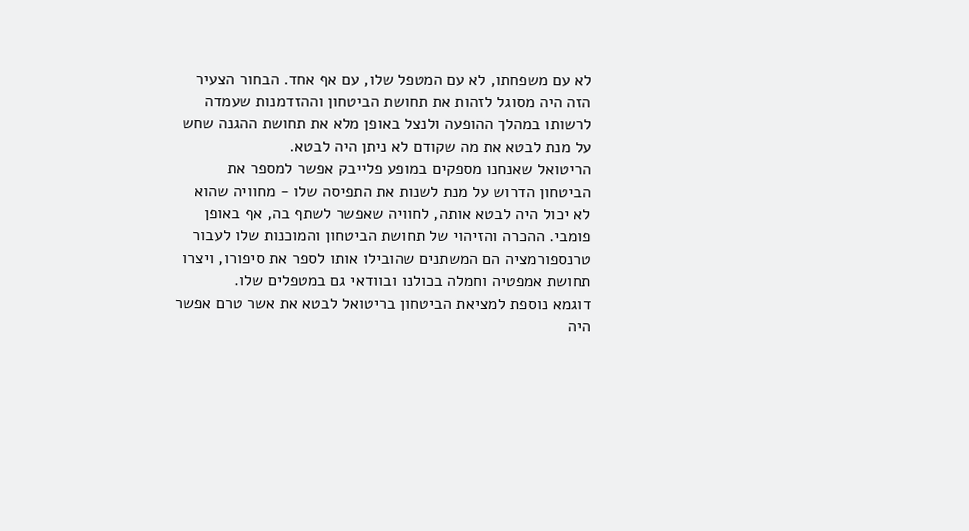לא עם משפחתו, לא עם המטפל שלו, עם אף אחד. הבחור הצעיר הזה היה מסוגל לזהות את תחושת הביטחון וההזדמנות שעמדה לרשותו במהלך ההופעה ולנצל באופן מלא את תחושת ההגנה שחש על מנת לבטא את מה שקודם לא ניתן היה לבטא.
הריטואל שאנחנו מספקים במופע פלייבק אפשר למספר את הביטחון הדרוש על מנת לשנות את התפיסה שלו - מחוויה שהוא לא יכול היה לבטא אותה, לחוויה שאפשר לשתף בה, אף באופן פומבי. ההכרה והזיהוי של תחושת הביטחון והמוכנות שלו לעבור טרנספורמציה הם המשתנים שהובילו אותו לספר את סיפורו, ויצרו תחושת אמפטיה וחמלה בכולנו ובוודאי גם במטפלים שלו.
דוגמא נוספת למציאת הביטחון בריטואל לבטא את אשר טרם אפשר היה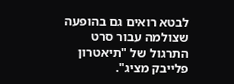לבטא רואים גם בהופעה שצולמה עבור סרט התרגול של "תיאטרון פלייבק מציג".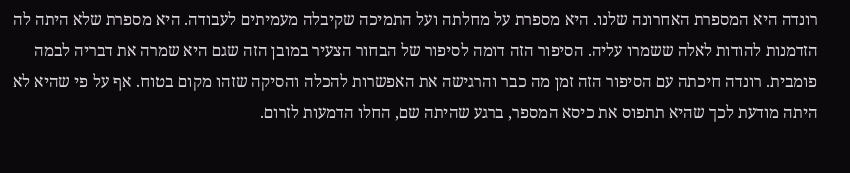רונדה היא המספרת האחרונה שלנו. היא מספרת על מחלתה ועל התמיכה שקיבלה מעמיתים לעבודה. היא מספרת שלא היתה לה הזדמנות להודות לאלה ששמרו עליה. הסיפור הזה דומה לסיפור של הבחור הצעיר במובן הזה שגם היא שמרה את דבריה לבמה פומבית. רונדה חיכתה עם הסיפור הזה זמן מה כבר והרגישה את האפשרות להכלה והסיקה שזהו מקום בטוח. אף על פי שהיא לא היתה מודעת לכך שהיא תתפוס את כיסא המספר, ברגע שהיתה שם, החלו הדמעות לזרום.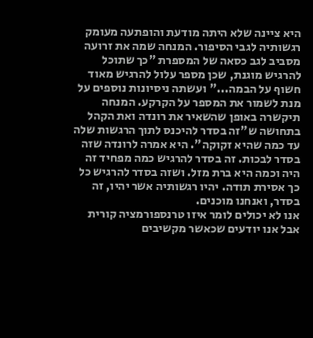היא ציינה שלא היתה מודעת והופתעה מעומק רגשותיה לגבי הסיפור. המנחה שמה את זרועה מסביב לגב כסאה של המספרת "כך שתוכל להרגיש מוגנת, שכן מספר עלול להרגיש מאוד חשוף על הבמה..." ועשתה ניסיונות נוספים על מנת לשמור את המספר על הקרקע. המנחה תיקשרה באופן שהשאיר את רונדה ואת הקהל בתחושה ש"זה בסדר להיכנס לתוך הרגשות שלה עד כמה שהיא זקוקה". היא אמרה לרונדה שזה בסדר לבכות. זה בסדר להרגיש כמה מפחיד זה היה וכמה היא ברת מזל. ושזה בסדר להרגיש כל כך אסירת תודה. יהיו רגשותיה אשר יהיו, זה בסדר, ואנחנו מוכנים.
אנו לא יכולים לומר איזו טרנספורמציה קורית אבל אנו יודעים שכאשר מקשיבים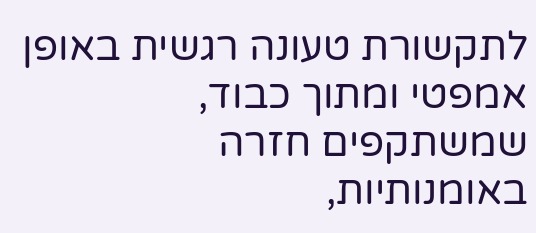לתקשורת טעונה רגשית באופן אמפטי ומתוך כבוד, שמשתקפים חזרה באומנותיות,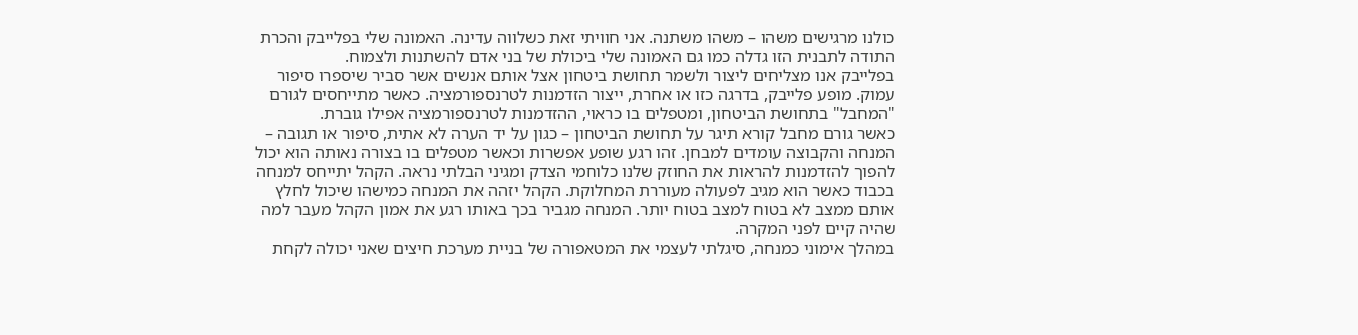כולנו מרגישים משהו – משהו משתנה. אני חוויתי זאת כשלווה עדינה. האמונה שלי בפלייבק והכרת התודה לתבנית הזו גדלה כמו גם האמונה שלי ביכולת של בני אדם להשתנות ולצמוח.
בפלייבק אנו מצליחים ליצור ולשמר תחושת ביטחון אצל אותם אנשים אשר סביר שיספרו סיפור עמוק. מופע פלייבק, בדרגה כזו או אחרת, ייצור הזדמנות לטרנספורמציה. כאשר מתייחסים לגורם "המחבל" בתחושת הביטחון, ומטפלים בו כראוי, ההזדמנות לטרנספורמציה אפילו גוברת.
כאשר גורם מחבל קורא תיגר על תחושת הביטחון – כגון על יד הערה לא אתית, סיפור או תגובה – המנחה והקבוצה עומדים למבחן. זהו רגע שופע אפשרות וכאשר מטפלים בו בצורה נאותה הוא יכול להפוך להזדמנות להראות את החוזק שלנו כלוחמי הצדק ומגיני הבלתי נראה. הקהל יתייחס למנחה בכבוד כאשר הוא מגיב לפעולה מעוררת המחלוקת. הקהל יזהה את המנחה כמישהו שיכול לחלץ אותם ממצב לא בטוח למצב בטוח יותר. המנחה מגביר בכך באותו רגע את אמון הקהל מעבר למה שהיה קיים לפני המקרה.
במהלך אימוני כמנחה, סיגלתי לעצמי את המטאפורה של בניית מערכת חיצים שאני יכולה לקחת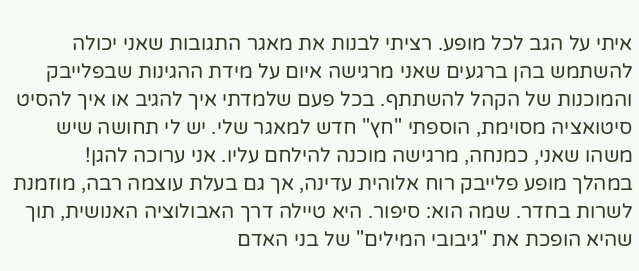איתי על הגב לכל מופע. רציתי לבנות את מאגר התגובות שאני יכולה להשתמש בהן ברגעים שאני מרגישה איום על מידת ההגינות שבפלייבק והמוכנות של הקהל להשתתף. בכל פעם שלמדתי איך להגיב או איך להסיט סיטואציה מסוימת, הוספתי "חץ" חדש למאגר שלי. יש לי תחושה שיש משהו שאני, כמנחה, מרגישה מוכנה להילחם עליו. אני ערוכה להגן!
במהלך מופע פלייבק רוח אלוהית עדינה, אך גם בעלת עוצמה רבה, מוזמנת לשרות בחדר. שמה הוא: סיפור. היא טיילה דרך האבולוציה האנושית, תוך שהיא הופכת את "גיבובי המילים" של בני האדם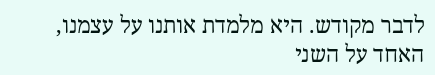לדבר מקודש. היא מלמדת אותנו על עצמנו, האחד על השני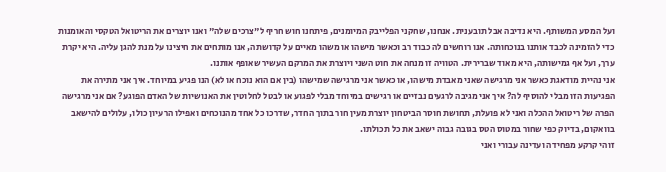ועל המסע המשותף. היא נדיבה אבל תובענית. אנחנו, שחקני הפלייבק המיומנים, פיתחנו חוש חריף ל"צרכים שלה" ואנו יוצרים את הריטואל הטקסי והאומנות כדי להזמינה לכבד אותנו בנוכחותה. אנו רוחשים לה כבוד רב וכאשר מישהו או משהו מאיים על קדושתה, אנו מותחים את חיצינו על מנת להגן עליה. היא יקרת ערך, ועל אף גמישותה, היא מאוד שברירית. הטוויה זו מנחה את חוט השני ויוצרת את המרקם העשיר שאופף אותנו.
אני נהיית מודאגת כאשר אני מרגישה שאני מאבדת מישהו, או כאשר אני מרגישה שמישהו (בין אם הוא נוכח או לא) הנו פגיע במיוחד. איך אני מתירה את הפגיעות הזו מבלי להוסיף לה? איך אני מגיבה לרגעים נבזיים או רגישים במיוחד מבלי לפגוע או לבטל לחלוטין את האנושיות של האדם הפוגע? אם אני מרגישה הפרה של ריטואל ההכלה ואני לא פועלת, תחושת חוסר הביטחון יוצרת מעין חור בתוך החדר, שדרכו כל אחד מהנוכחים ואפילו הרעיון כולו, עלולים להישאב בוואקום, בדיוק כפי שחור במטוס הטס בגובה גבוה ישאב את כל תכולתו.
זוהי קרקע מפחידה ועדינה עבורי ואני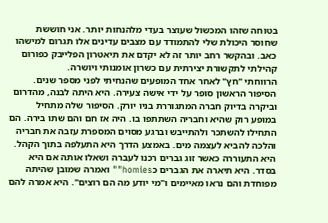בטוחה שזהו המכשול שעוצר בעדי מלהנחות יותר. אני חוששת שחוסר היכולת שלי להתמודד עם מצבים עדינים אלו תגרום למישהו כאב. ובהקשר רחב יותר זה לא יקדם את תיאטרון הפלייבק כפורום קהילתי לתקשורת יצירתית עם כשרון אומנותי ויושרה.
הרווחתי "חץ" לאחר אחד המופעים שהנחיתי לפני מספר שנים. הסיפור הראשון סופר על ידי אישה צעירה. היא היתה לבנה, מהדרום וביקרה בדיוק חברה המתגוררת בניו יורק. הסיפור שלה מתחיל במופע רוק שהיא וחבריה השתתפו בו. היה אז חם והם שתו בירה. הם התחילו להשתכר ולהתייבש וברגע מסוים המספרת עזבה את חבריה והלכה להביא לעצמה מים. באמצע הדרך היא התעלפה בתוך הקהל. היא התעוררה כאשר זוג גברים רכנו לעברה ושאלו אותה אם היא בסדר. היא תיארה את הגברים כhomies"" ואמרה שמובן שהיתה מפוחדת והם נראו מאיימים ו"מי יודע מה הם רוצים". היא אמרה להם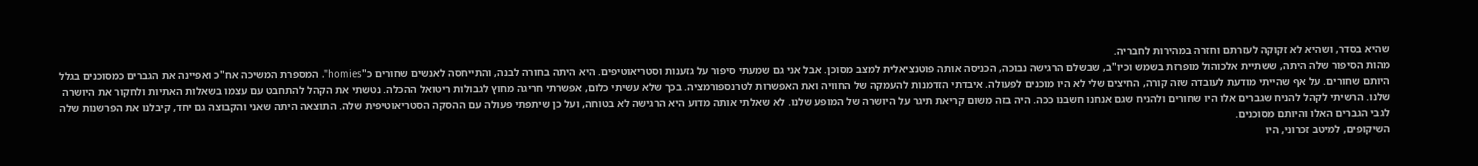שהיא בסדר, ושהיא לא זקוקה לעזרתם וחזרה במהירות לחבריה.
מהות הסיפור שלה היתה, ששתיית אלכוהול מופרזת בשמש וכיו"ב, שבשלם הרגישה נבוכה, הכניסה אותה פוטנציאלית למצב מסוכן. אבל אני גם שמעתי סיפור על גזענות וסטריאוטיפים. היא היתה בחורה לבנה, והתייחסה לאנשים שחורים כ"homies". המספרת המשיכה אח"כ ואפיינה את הגברים כמסוכנים בגלל היותם שחורים. על אף שהייתי מודעת לעובדה שזה קורה, החיצים שלי לא היו מוכנים לפעולה. איבדתי הזדמנות להעמקה של החוויה ואת האפשרות לטרנספורמציה. בכך שלא עשיתי כלום, אפשרתי חריגה מחוץ לגבולות ריטואל ההכלה. נטשתי את הקהל להתחבט עם עצמו בשאלות האתיות ולחקור את היושרה שלנו. הרשיתי לקהל להניח שגברים אלו היו שחורים ולהניח שגם אנחנו חשבנו ככה. היה בזה משום קריאת תיגר על היושרה של המופע שלנו. לא שאלתי אותה מדוע היא הרגישה לא בטוחה, ועל כן שיתפתי פעולה עם ההסקה הסטריאוטיפית שלה. התוצאה היתה שאני והקבוצה גם יחד, קיבלנו את הפרשנות שלה לגבי הגברים האלו והיותם מסוכנים.
השיקופים, למיטב זכרוני, היו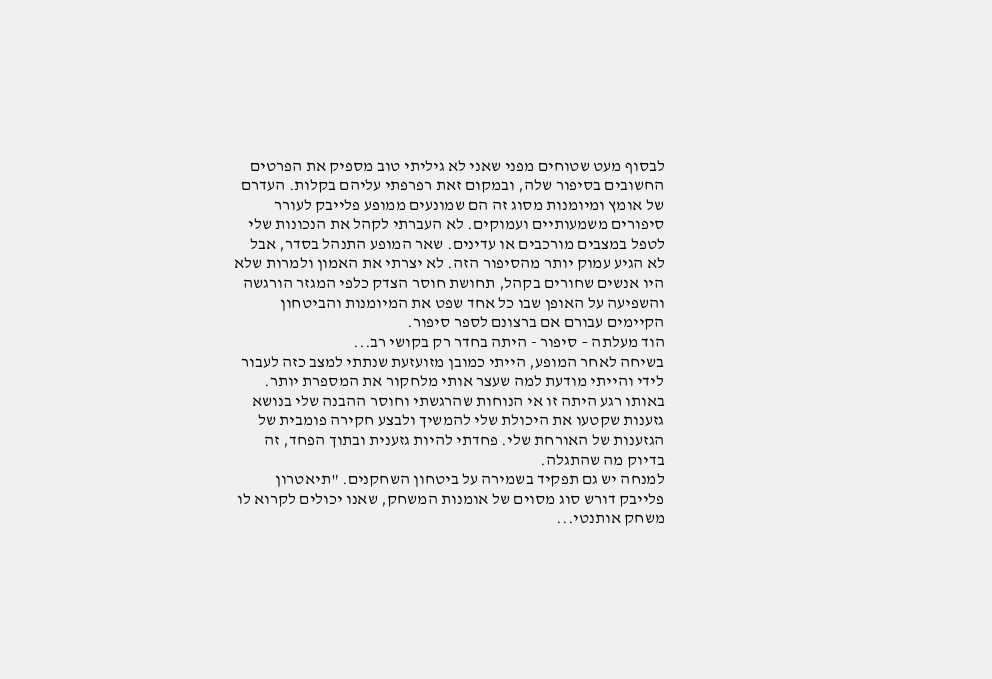לבסוף מעט שטוחים מפני שאני לא גיליתי טוב מספיק את הפרטים החשובים בסיפור שלה, ובמקום זאת רפרפתי עליהם בקלות. העדרם של אומץ ומיומנות מסוג זה הם שמונעים ממופע פלייבק לעורר סיפורים משמעותיים ועמוקים. לא העברתי לקהל את הנכונות שלי לטפל במצבים מורכבים או עדינים. שאר המופע התנהל בסדר, אבל לא הגיע עמוק יותר מהסיפור הזה. לא יצרתי את האמון ולמרות שלא היו אנשים שחורים בקהל, תחושת חוסר הצדק כלפי המגזר הורגשה והשפיעה על האופן שבו כל אחד שפט את המיומנות והביטחון הקיימים עבורם אם ברצונם לספר סיפור.
הוד מעלתה – סיפור - היתה בחדר רק בקושי רב...
בשיחה לאחר המופע, הייתי כמובן מזועזעת שנתתי למצב כזה לעבור לידי והייתי מודעת למה שעצר אותי מלחקור את המספרת יותר. באותו רגע היתה זו אי הנוחות שהרגשתי וחוסר ההבנה שלי בנושא גזענות שקטעו את היכולת שלי להמשיך ולבצע חקירה פומבית של הגזענות של האורחת שלי. פחדתי להיות גזענית ובתוך הפחד, זה בדיוק מה שהתגלה.
למנחה יש גם תפקיד בשמירה על ביטחון השחקנים. "תיאטרון פלייבק דורש סוג מסוים של אומנות המשחק, שאנו יכולים לקרוא לו משחק אותנטי...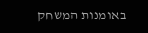באומנות המשחק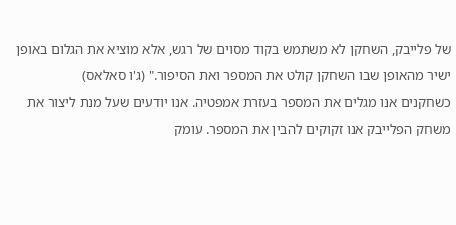של פלייבק, השחקן לא משתמש בקוד מסוים של רגש, אלא מוציא את הגלום באופן ישיר מהאופן שבו השחקן קולט את המספר ואת הסיפור." (ג'ו סאלאס)
כשחקנים אנו מגלים את המספר בעזרת אמפטיה. אנו יודעים שעל מנת ליצור את משחק הפלייבק אנו זקוקים להבין את המספר. עומק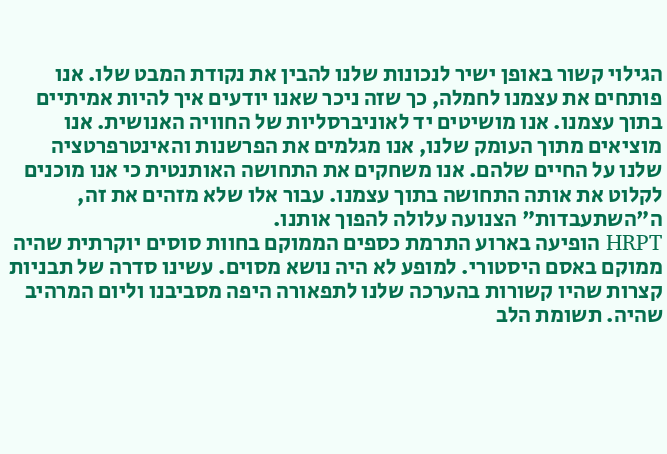הגילוי קשור באופן ישיר לנכונות שלנו להבין את נקודת המבט שלו. אנו פותחים את עצמנו לחמלה, כך שזה ניכר שאנו יודעים איך להיות אמיתיים בתוך עצמנו. אנו מושיטים יד לאוניברסליות של החוויה האנושית. אנו מוציאים מתוך העומק שלנו, אנו מגלמים את הפרשנות והאינטרפרטציה שלנו על החיים שלהם. אנו משחקים את התחושה האותנטית כי אנו מוכנים לקלוט את אותה התחושה בתוך עצמנו. עבור אלו שלא מזהים את זה, ה"השתעבדות" הצנועה עלולה להפוך אותנו.
HRPT הופיעה בארוע התרמת כספים הממוקם בחוות סוסים יוקרתית שהיה ממוקם באסם היסטורי. למופע לא היה נושא מסוים. עשינו סדרה של תבניות קצרות שהיו קשורות בהערכה שלנו לתפאורה היפה מסביבנו וליום המרהיב שהיה. תשומת הלב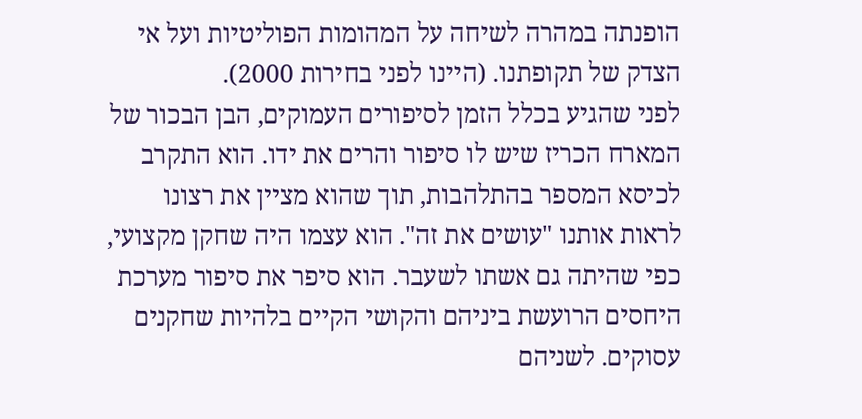הופנתה במהרה לשיחה על המהומות הפוליטיות ועל אי הצדק של תקופתנו. (היינו לפני בחירות 2000).
לפני שהגיע בכלל הזמן לסיפורים העמוקים, הבן הבכור של המארח הכריז שיש לו סיפור והרים את ידו. הוא התקרב לכיסא המספר בהתלהבות, תוך שהוא מציין את רצונו לראות אותנו "עושים את זה". הוא עצמו היה שחקן מקצועי, כפי שהיתה גם אשתו לשעבר. הוא סיפר את סיפור מערכת היחסים הרועשת ביניהם והקושי הקיים בלהיות שחקנים עסוקים. לשניהם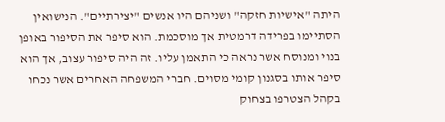היתה "אישיות חזקה" ושניהם היו אנשים "יצירתיים". הנישואין הסתיימו בפרידה דרמטית אך מוסכמת. הוא סיפר את הסיפור באופן בנוי ומנוסח אשר נראה כי התאמן עליו. זה היה סיפור עצוב, אך הוא סיפר אותו בסגנון קומי מסוים. חברי המשפחה האחרים אשר נכחו בקהל הצטרפו בצחוק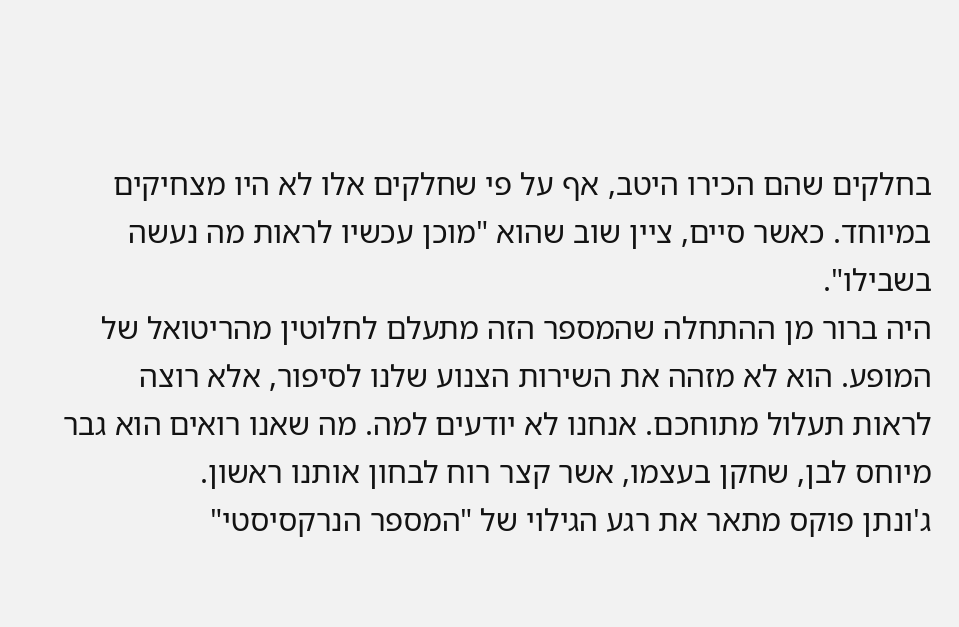בחלקים שהם הכירו היטב, אף על פי שחלקים אלו לא היו מצחיקים במיוחד. כאשר סיים, ציין שוב שהוא "מוכן עכשיו לראות מה נעשה בשבילו".
היה ברור מן ההתחלה שהמספר הזה מתעלם לחלוטין מהריטואל של המופע. הוא לא מזהה את השירות הצנוע שלנו לסיפור, אלא רוצה לראות תעלול מתוחכם. אנחנו לא יודעים למה. מה שאנו רואים הוא גבר מיוחס לבן, שחקן בעצמו, אשר קצר רוח לבחון אותנו ראשון.
ג'ונתן פוקס מתאר את רגע הגילוי של "המספר הנרקסיסטי"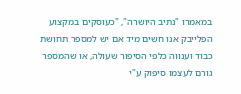במאמרו "נתיב היושרה", "כעוסקים במקצוע הפלייבק אנו חשים מיד אם יש למספר תחושת כבוד וענווה כלפי הסיפור שעולה, או שהמספר גורם לעצמו סיפוק ע"י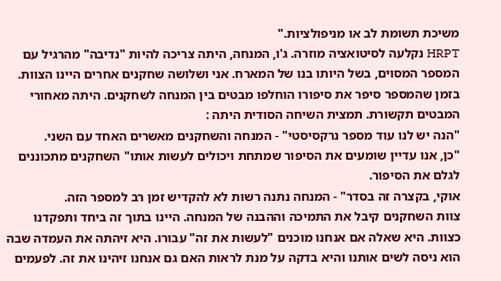משיכת תשומת לב או מניפולציות."
HRPT נקלעה לסיטואציה מוזרה. ג'ו, המנחה, היתה צריכה להיות "נדיבה" מהרגיל עם המספר המסוים, בשל היותו בנו של המארח. אני ושלושה שחקנים אחרים היינו הצוות. בזמן שהמספר סיפר את סיפורו הוחלפו מבטים בין המנחה לשחקנים. היתה מאחורי המבטים תקשורת. תמצית השיחה הסודית היתה :
"הנה יש לנו עוד מספר נרקסיסטי" - המנחה והשחקנים מאשרים האחד עם השני.
"כן, אנו עדיין שומעים את הסיפור שמתחת ויכולים לעשות אותו" השחקנים מתכוננים לגלם את הסיפור.
אוקי, בקצרה זה בסדר" - המנחה נתנה רשות לא להקדיש זמן רב למספר הזה.
צוות השחקנים קיבל את התמיכה וההבנה של המנחה. היינו בתוך זה ביחד ותפקדנו כצוות. היא שאלה אם אנחנו מוכנים "לעשות את זה" עבורו. היא זיהתה את העמדה שבה הוא ניסה לשים אותנו והיא בדקה על מנת לראות האם גם אנחנו זיהינו את זה. לפעמים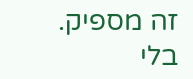זה מספיק.
בלי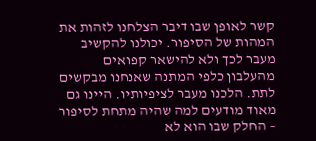קשר לאופן שבו דיבר הצלחנו לזהות את המהות של הסיפור. יכולנו להקשיב מעבר לכך ולא להישאר קפואים מהעלבון כלפי המתנה שאנחנו מבקשים לתת. הלכנו מעבר לציפיותיו. היינו גם מאוד מודעים למה שהיה מתחת לסיפור – החלק שבו הוא לא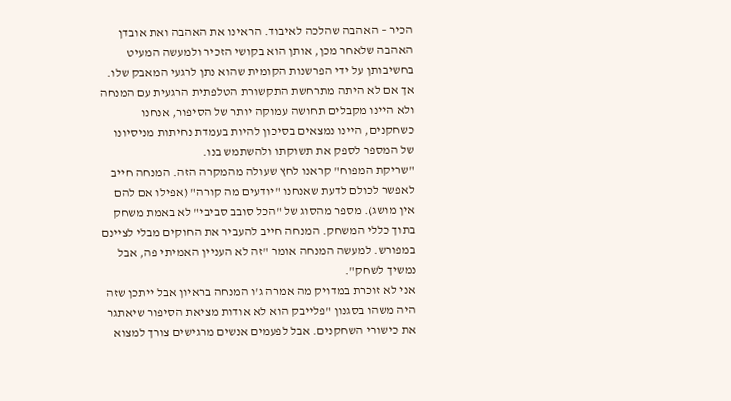הכיר – האהבה שהלכה לאיבוד. הראינו את האהבה ואת אובדן האהבה שלאחר מכן, אותן הוא בקושי הזכיר ולמעשה המעיט בחשיבותן על ידי הפרשנות הקומית שהוא נתן לרגעי המאבק שלו.
אך אם לא היתה מתרחשת התקשורת הטלפתית הרגעית עם המנחה ולא היינו מקבלים תחושה עמוקה יותר של הסיפור, אנחנו כשחקנים, היינו נמצאים בסיכון להיות בעמדת נחיתות מניסיונו של המספר לספק את תשוקתו ולהשתמש בנו.
"שריקת המפוח" קראנו לחץ שעולה מהמקרה הזה. המנחה חייב לאפשר לכולם לדעת שאנחנו "יודעים מה קורה" (אפילו אם להם אין מושג). מספר מהסוג של "הכל סובב סביבי" לא באמת משחק בתוך כללי המשחק. המנחה חייב להעביר את החוקים מבלי לציינם במפורש. למעשה המנחה אומר "זה לא העניין האמיתי פה, אבל נמשיך לשחק".
אני לא זוכרת במדויק מה אמרה ג'ו המנחה בראיון אבל ייתכן שזה היה משהו בסגנון "פלייבק הוא לא אודות מציאת הסיפור שיאתגר את כישורי השחקנים. אבל לפעמים אנשים מרגישים צורך למצוא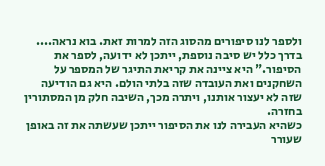ולספר לנו סיפורים מהסוג הזה למרות זאת. בוא נראה.... בדרך כלל יש סיבה נוספת, ייתכן לא ידועה, לספר את הסיפור." היא ציינה את קריאת התיגר של המספר על השחקנים ואת העובדה שזה בלתי הולם. היא גם הודיעה שזה לא יעצור אותנו, ויתרה מכך, השיבה חלק מן המסתורין בחזרה.
כשהיא העבירה לנו את הסיפור ייתכן שעשתה את זה באופן שעורר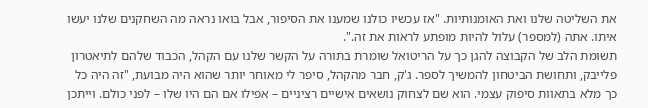את השליטה שלנו ואת האומנותיות. "אז עכשיו כולנו שמענו את הסיפור, אבל בואו נראה מה השחקנים שלנו יעשו איתו. אתה (למספר) עלול להיות מופתע לראות את זה.".
תשומת הלב של הקבוצה להגן כך על הריטואל שומרת בתורה על הקשר שלנו עם הקהל, הכבוד שלהם לתיאטרון פלייבק, ותחושת הביטחון להמשיך לספר. ג'ק, חבר מהקהל, סיפר לי מאוחר יותר שהוא היה מבועת, "זה היה כל כך מלא בתאוות סיפוק עצמי. הוא שם לצחוק נושאים אישיים רציניים – אפילו אם הם היו שלו – לפני כולם. וייתכן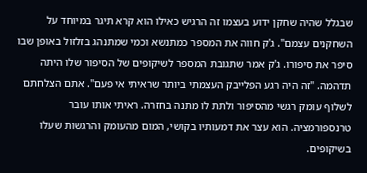שבגלל שהיה שחקן ידוע בעצמו זה הרגיש כאילו הוא קרא תיגר במיוחד על השחקנים עצמם". ג'ק חווה את המספר כמתנשא וכמי שמתנהג בזלזול באופן שבו סיפר את סיפורו. ג'ק אמר שתגובת המספר לשיקופים של הסיפור שלו היתה תדהמה. "זה היה רגע הפלייבק העצמתי ביותר שראיתי אי פעם". אתם הצלחתם לשלוף עומק רגשי מהסיפור ולתת לו מתנה בחזרה. ראיתי אותו עובר טרנספורמציה. הוא עצר את דמעותיו בקושי, המום מהעומק והרגשות שעלו בשיקופים.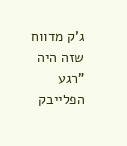ג'ק מדווח שזה היה "רגע הפלייבק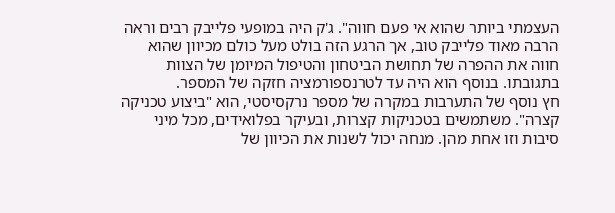העצמתי ביותר שהוא אי פעם חווה". ג'ק היה במופעי פלייבק רבים וראה הרבה מאוד פלייבק טוב, אך הרגע הזה בולט מעל כולם מכיוון שהוא חווה את ההפרה של תחושת הביטחון והטיפול המיומן של הצוות בתגובתו. בנוסף הוא היה עד לטרנספורמציה חזקה של המספר.
חץ נוסף של התערבות במקרה של מספר נרקסיסטי, הוא "ביצוע טכניקה קצרה". משתמשים בטכניקות קצרות, ובעיקר בפלואידים, מכל מיני סיבות וזו אחת מהן. מנחה יכול לשנות את הכיוון של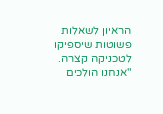הראיון לשאלות פשוטות שיספיקו לטכניקה קצרה. "אנחנו הולכים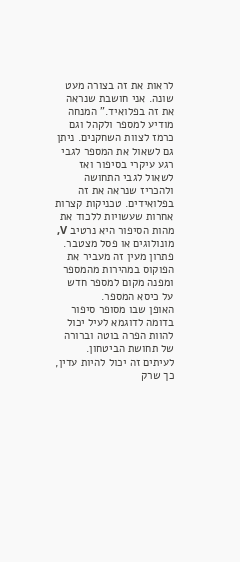לראות את זה בצורה מעט שונה. אני חושבת שנראה את זה בפלואיד." המנחה מודיע למספר ולקהל וגם כרמז לצוות השחקנים. ניתן גם לשאול את המספר לגבי רגע עיקרי בסיפור ואז לשאול לגבי התחושה ולהכריז שנראה את זה בפלואידים. טכניקות קצרות אחרות שעשויות ללכוד את מהות הסיפור היא נרטיב V, מונולוגים או פסל מצטבר. פתרון מעין זה מעביר את הפוקוס במהירות מהמספר ומפנה מקום למספר חדש על כיסא המספר.
האופן שבו מסופר סיפור בדומה לדוגמא לעיל יכול להוות הפרה בוטה וברורה של תחושת הביטחון. לעיתים זה יכול להיות עדין, כך שרק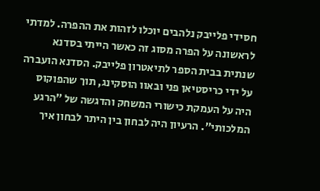חסידי פלייבק נלהבים יוכלו לזהות את ההפרה. למדתי לראשונה על הפרה מסוג זה כאשר הייתי בסדנא שנתית בבית הספר לתיאטרון פלייבק. הסדנא הועברה על ידי כריסטיאן פני ובאוו הוסקינג, תוך שהפוקוס היה על העמקת כישורי המשחק והדגשה של "הרגע המלכותי". הרעיון היה לבחון בין היתר לבחון איך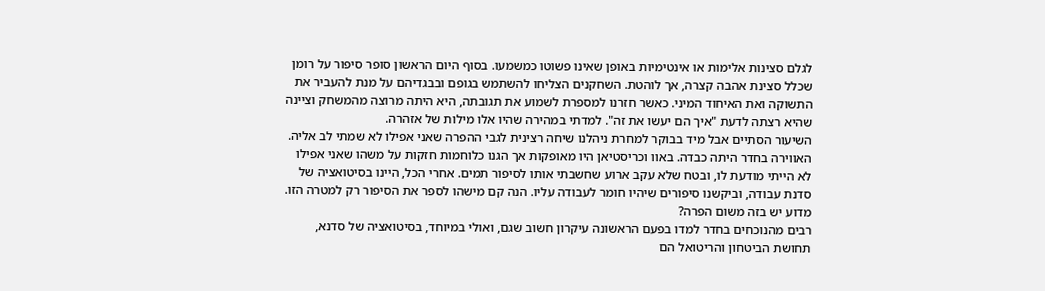לגלם סצינות אלימות או אינטימיות באופן שאינו פשוטו כמשמעו. בסוף היום הראשון סופר סיפור על רומן שכלל סצינת אהבה קצרה, אך לוהטת. השחקנים הצליחו להשתמש בגופם ובבגדיהם על מנת להעביר את התשוקה ואת האיחוד המיני. כאשר חזרנו למספרת לשמוע את תגובתה, היא היתה מרוצה מהמשחק וציינה שהיא רצתה לדעת "איך הם יעשו את זה". למדתי במהירה שהיו אלו מילות של אזהרה.
השיעור הסתיים אבל מיד בבוקר למחרת ניהלנו שיחה רצינית לגבי ההפרה שאני אפילו לא שמתי לב אליה. האווירה בחדר היתה כבדה. באוו וכריסטיאן היו מאופקות אך הגנו כלוחמות חזקות על משהו שאני אפילו לא הייתי מודעת לו, ובטח שלא עקב ארוע שחשבתי אותו לסיפור תמים. אחרי הכל, היינו בסיטואציה של סדנת עבודה, וביקשנו סיפורים שיהיו חומר לעבודה עליו. הנה קם מישהו לספר את הסיפור רק למטרה הזו. מדוע יש בזה משום הפרה?
רבים מהנוכחים בחדר למדו בפעם הראשונה עיקרון חשוב שגם, ואולי במיוחד, בסיטואציה של סדנא, תחושת הביטחון והריטואל הם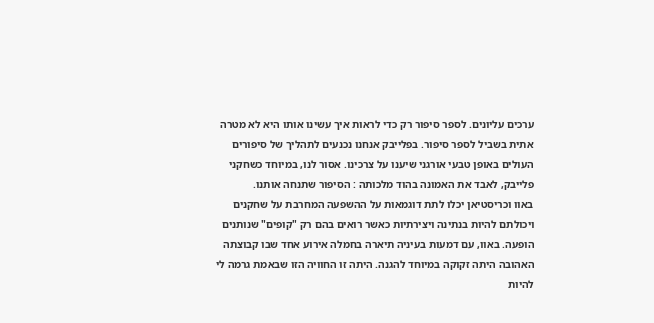ערכים עליונים. לספר סיפור רק כדי לראות איך עשינו אותו היא לא מטרה אתית בשביל לספר סיפור. בפלייבק אנחנו נכנעים לתהליך של סיפורים העולים באופן טבעי אורגני שיענו על צרכינו. אסור לנו, במיוחד כשחקני פלייבק, לאבד את האמונה בהוד מלכותה : הסיפור שתנחה אותנו.
באוו וכריסטיאן יכלו לתת דוגמאות על ההשפעה המחרבת על שחקנים ויכולתם להיות בנתינה ויצירתיות כאשר רואים בהם רק "קופים" שנותנים הופעה. באוו, עם דמעות בעיניה תיארה בחמלה אירוע אחד שבו קבוצתה האהובה היתה זקוקה במיוחד להגנה. היתה זו החוויה הזו שבאמת גרמה לי להיות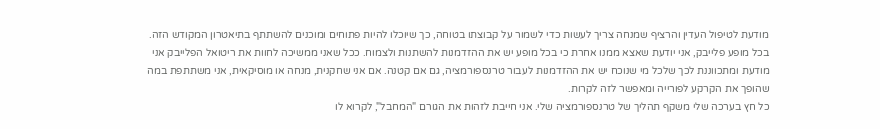מודעת לטיפול העדין והרציף שמנחה צריך לעשות כדי לשמור על קבוצתו בטוחה, כך שיוכלו להיות פתוחים ומוכנים להשתתף בתיאטרון המקודש הזה.
בכל מופע פלייבק, אני יודעת שאצא ממנו אחרת כי בכל מופע יש את ההזדמנות להשתנות ולצמוח. ככל שאני ממשיכה לחוות את ריטואל הפלייבק אני מודעת ומתכווננת לכך שלכל מי שנוכח יש את ההזדמנות לעבור טרנספורמציה, גם אם קטנה. אם אני שחקנית, מנחה או מוסיקאית, אני משתתפת במה שהופך את הקרקע לפורייה ומאפשר לזה לקרות.
כל חץ בערכה שלי משקף תהליך של טרנספורמציה שלי. אני חייבת לזהות את הגורם "המחבל", לקרוא לו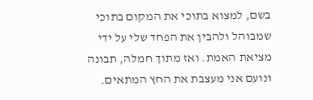בשם, למצוא בתוכי את המקום בתוכי שמבוהל ולהבין את הפחד שלי על ידי מציאת האמת. ואז מתוך חמלה, תבונה ונועם אני מעצבת את החץ המתאים.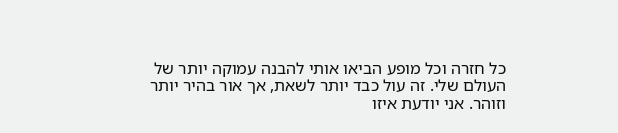כל חזרה וכל מופע הביאו אותי להבנה עמוקה יותר של העולם שלי. זה עול כבד יותר לשאת, אך אור בהיר יותר וזוהר. אני יודעת איזו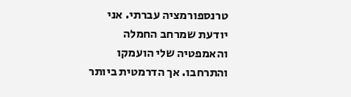טרנספורמציה עברתי. אני יודעת שמרחב החמלה והאמפטיה שלי הועמקו והתרחבו. אך הדרמטית ביותר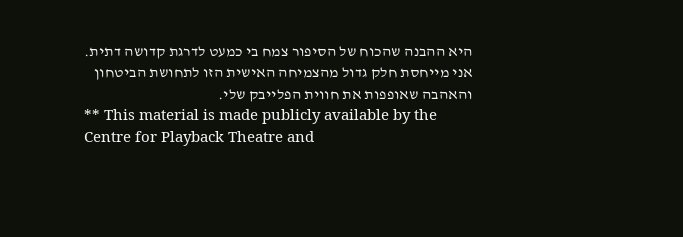היא ההבנה שהכוח של הסיפור צמח בי כמעט לדרגת קדושה דתית. אני מייחסת חלק גדול מהצמיחה האישית הזו לתחושת הביטחון והאהבה שאופפות את חווית הפלייבק שלי.
** This material is made publicly available by the Centre for Playback Theatre and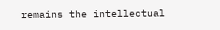remains the intellectual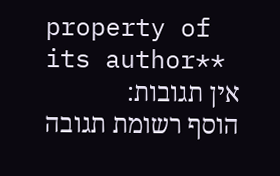property of its author**
אין תגובות:
הוסף רשומת תגובה